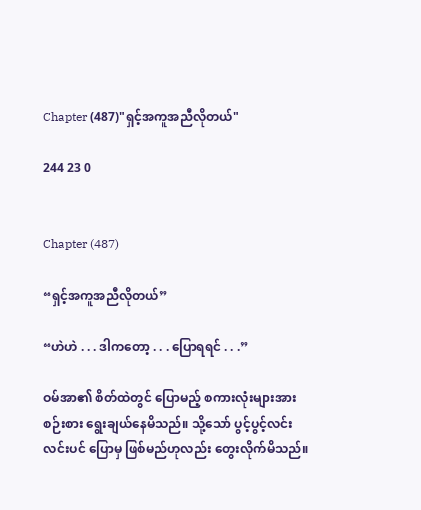Chapter (487)"ရှင့်အကူအညီလိုတယ်"

244 23 0


Chapter (487)

“ရှင့်အကူအညီလိုတယ်”

“ဟဲဟဲ . . . ဒါကတော့ . . . ပြောရရင် . . .”

ဝမ်အာ၏ စိတ်ထဲတွင် ပြောမည့် စကားလုံးများအား စဉ်းစား ရွေးချယ်နေမိသည်။ သို့သော် ပွင့်ပွင့်လင်းလင်းပင် ပြောမှ ဖြစ်မည်ဟုလည်း တွေးလိုက်မိသည်။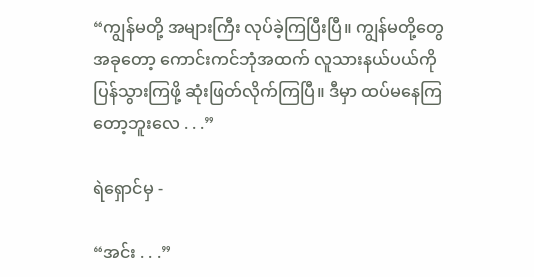“ကျွန်မတို့ အများကြီး လုပ်ခဲ့ကြပြီးပြီ။ ကျွန်မတို့တွေ အခုတော့ ကောင်းကင်ဘုံအထက် လူသားနယ်ပယ်ကို ပြန်သွားကြဖို့ ဆုံးဖြတ်လိုက်ကြပြီ။ ဒီမှာ ထပ်မနေကြတော့ဘူးလေ . . .”

ရဲရှောင်မှ -

“အင်း . . .”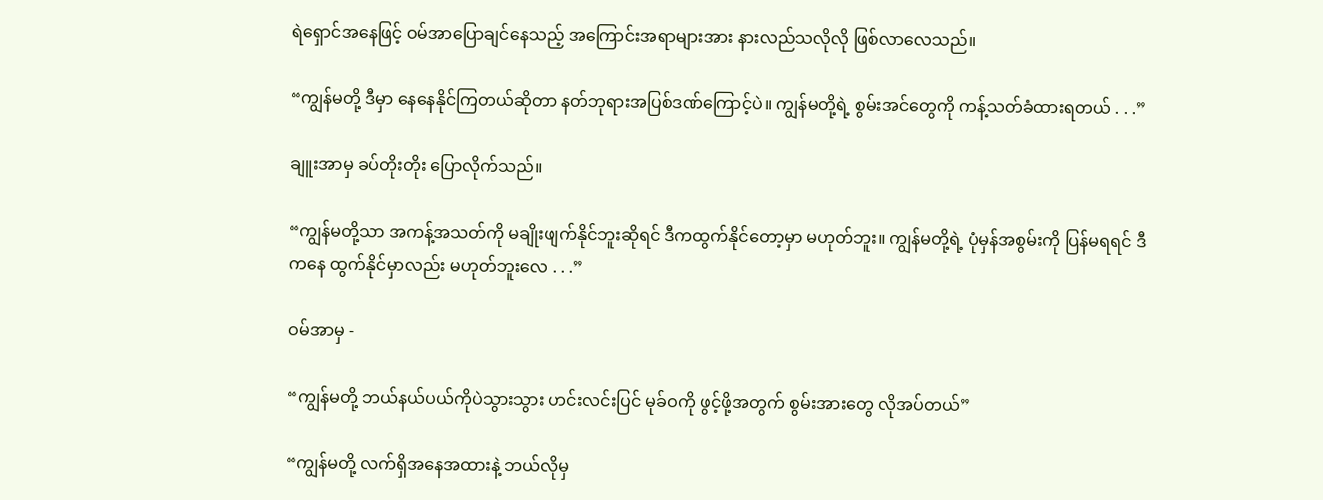ရဲရှောင်အနေဖြင့် ဝမ်အာပြောချင်နေသည့် အကြောင်းအရာများအား နားလည်သလိုလို ဖြစ်လာလေသည်။

“ကျွန်မတို့ ဒီမှာ နေနေနိုင်ကြတယ်ဆိုတာ နတ်ဘုရားအပြစ်ဒဏ်ကြောင့်ပဲ။ ကျွန်မတို့ရဲ့ စွမ်းအင်တွေကို ကန့်သတ်ခံထားရတယ် . . .”

ချူးအာမှ ခပ်တိုးတိုး ပြောလိုက်သည်။

“ကျွန်မတို့သာ အကန့်အသတ်ကို မချိုးဖျက်နိုင်ဘူးဆိုရင် ဒီကထွက်နိုင်တော့မှာ မဟုတ်ဘူး။ ကျွန်မတို့ရဲ့ ပုံမှန်အစွမ်းကို ပြန်မရရင် ဒီကနေ ထွက်နိုင်မှာလည်း မဟုတ်ဘူးလေ . . .”

ဝမ်အာမှ -

“ကျွန်မတို့ ဘယ်နယ်ပယ်ကိုပဲသွားသွား ဟင်းလင်းပြင် မုခ်ဝကို ဖွင့်ဖို့အတွက် စွမ်းအားတွေ လိုအပ်တယ်”

“ကျွန်မတို့ လက်ရှိအနေအထားနဲ့ ဘယ်လိုမှ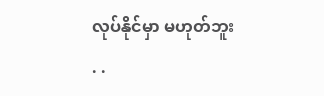လုပ်နိုင်မှာ မဟုတ်ဘူး . .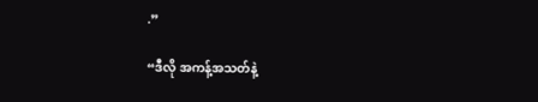.”

“ဒီလို အကန့်အသတ်နဲ့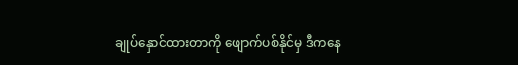ချုပ်နှောင်ထားတာကို ဖျောက်ပစ်နိုင်မှ ဒီကနေ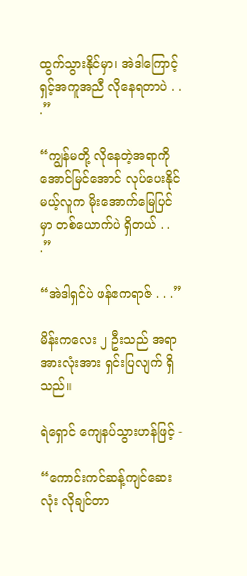ထွက်သွားနိုင်မှာ၊ အဲဒါကြောင့် ရှင့်အကူအညီ လိုနေရတာပဲ . . .”

“ကျွန်မတို့ လိုနေတဲ့အရာကို အောင်မြင်အောင် လုပ်ပေးနိုင်မယ့်လူက မိုးအောက်မြေပြင်မှာ တစ်ယောက်ပဲ ရှိတယ် . . .”

“အဲဒါရှင်ပဲ ဖန်ဧကရာဇ် . . .”

မိန်းကလေး ၂ ဦးသည် အရာအားလုံးအား ရှင်းပြလျက် ရှိသည်။

ရဲရှောင် ကျေနပ်သွားဟန်ဖြင့် -

“ကောင်းကင်ဆန့်ကျင်ဆေးလုံး လိုချင်တာ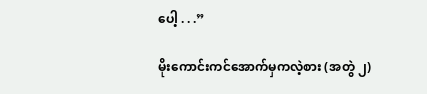ပေါ့ . . .”

မိုးကောင်းကင်အောက်မှကလဲ့စား (အတွဲ ၂)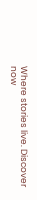Where stories live. Discover now